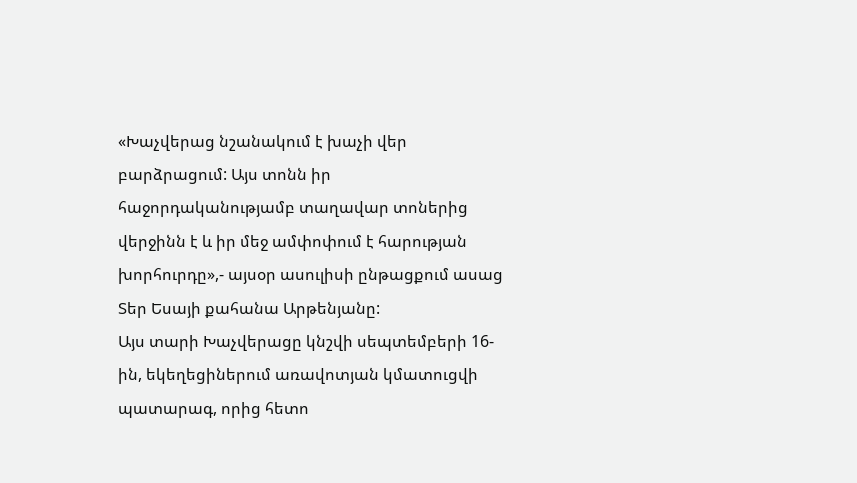«Խաչվերաց նշանակում է խաչի վեր բարձրացում: Այս տոնն իր հաջորդականությամբ տաղավար տոներից վերջինն է և իր մեջ ամփոփում է հարության խորհուրդը»,- այսօր ասուլիսի ընթացքում ասաց Տեր Եսայի քահանա Արթենյանը:
Այս տարի Խաչվերացը կնշվի սեպտեմբերի 16-ին, եկեղեցիներում առավոտյան կմատուցվի պատարագ, որից հետո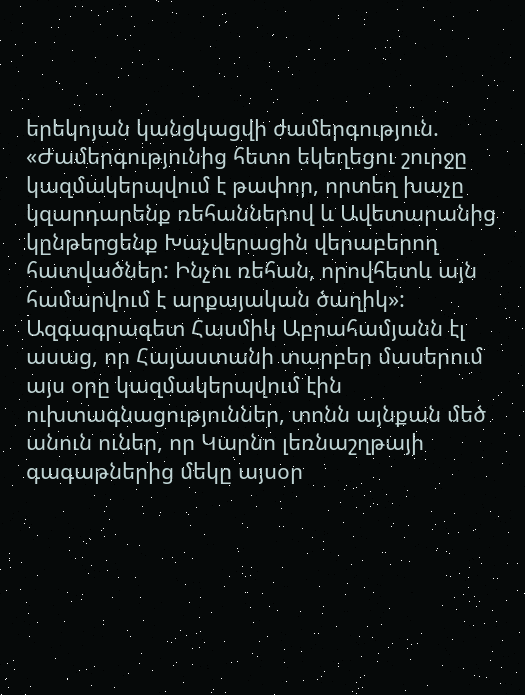երեկոյան կանցկացվի ժամերգություն. «Ժամերգությունից հետո եկեղեցու շուրջը կազմակերպվում է թափոր, որտեղ խաչը կզարդարենք ռեհաններով և Ավետարանից կընթերցենք Խաչվերացին վերաբերող հատվածներ: Ինչու ռեհան, որովհետև այն համարվում է արքայական ծաղիկ»:
Ազգագրագետ Հասմիկ Աբրահամյանն էլ ասաց, որ Հայաստանի տարբեր մասերում այս օրը կազմակերպվում էին ուխտագնացություններ, տոնն այնքան մեծ անուն ուներ, որ Կարնո լեռնաշղթայի գագաթներից մեկը այսօր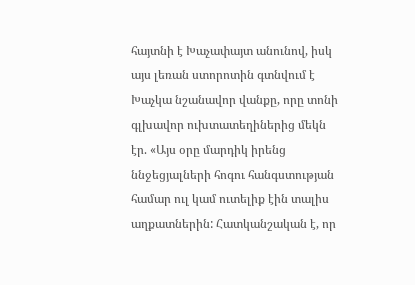հայտնի է Խաչափայտ անունով, իսկ այս լեռան ստորոտին գտնվում է Խաչկա նշանավոր վանքը, որը տոնի գլխավոր ուխտատեղիներից մեկն էր. «Այս օրը մարդիկ իրենց ննջեցյալների հոգու հանգստության համար ուլ կամ ուտելիք էին տալիս աղքատներին: Հատկանշական է, որ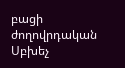բացի ժողովրդական Սբխեչ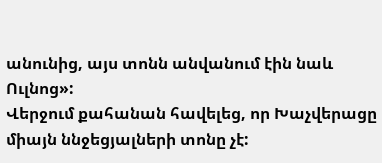անունից, այս տոնն անվանում էին նաև Ուլնոց»:
Վերջում քահանան հավելեց, որ Խաչվերացը միայն ննջեցյալների տոնը չէ: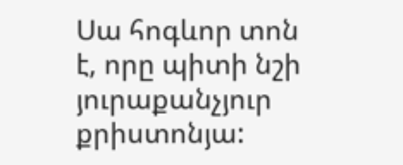Սա հոգևոր տոն է, որը պիտի նշի յուրաքանչյուր քրիստոնյա: